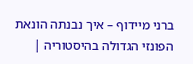ברני מיידוף – איך נבנתה הונאת הפונזי הגדולה בהיסטוריה |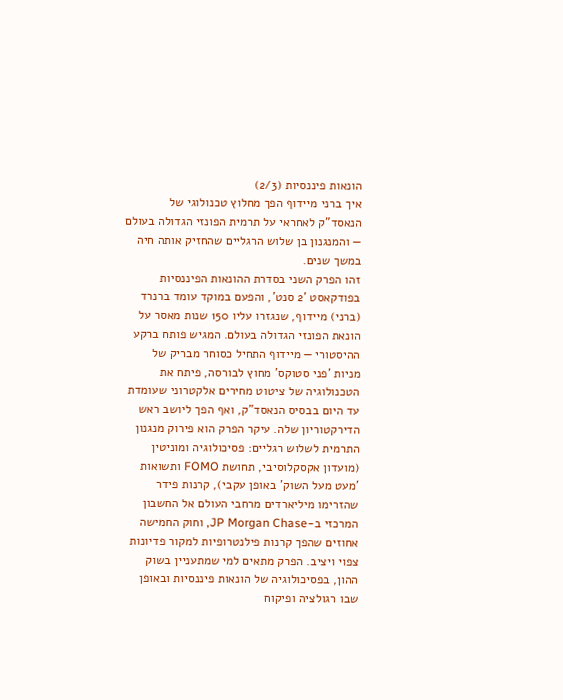הונאות פיננסיות (2/3)
איך ברני מיידוף הפך מחלוץ טכנולוגי של הנאסד"ק לאחראי על תרמית הפונזי הגדולה בעולם — והמנגנון בן שלוש הרגליים שהחזיק אותה חיה במשך שנים.
זהו הפרק השני בסדרת ההונאות הפיננסיות בפודקאסט '2 סנט', והפעם במוקד עומד ברנרד (ברני) מיידוף, שנגזרו עליו 150 שנות מאסר על הונאת הפונזי הגדולה בעולם. המגיש פותח ברקע ההיסטורי — מיידוף התחיל כסוחר מבריק של מניות 'פני סטוקס' מחוץ לבורסה, פיתח את הטכנולוגיה של ציטוט מחירים אלקטרוני שעומדת עד היום בבסיס הנאסד"ק, ואף הפך ליושב ראש הדירקטוריון שלה. עיקר הפרק הוא פירוק מנגנון התרמית לשלוש רגליים: פסיכולוגיה ומוניטין (מועדון אקסקלוסיבי, תחושת FOMO ותשואות 'מעט מעל השוק' באופן עקבי), קרנות פידר שהזרימו מיליארדים מרחבי העולם אל החשבון המרכזי ב-JP Morgan Chase, וחוק החמישה אחוזים שהפך קרנות פילנטרופיות למקור פדיונות צפוי ויציב. הפרק מתאים למי שמתעניין בשוק ההון, בפסיכולוגיה של הונאות פיננסיות ובאופן שבו רגולציה ופיקוח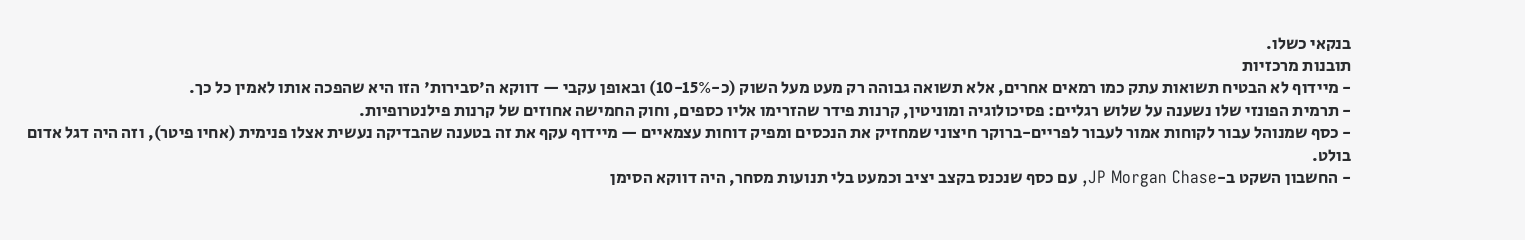בנקאי כשלו.
תובנות מרכזיות
- מיידוף לא הבטיח תשואות עתק כמו רמאים אחרים, אלא תשואה גבוהה רק מעט מעל השוק (כ-10-15%) ובאופן עקבי — דווקא ה'סבירות' הזו היא שהפכה אותו לאמין כל כך.
- תרמית הפונזי שלו נשענה על שלוש רגליים: פסיכולוגיה ומוניטין, קרנות פידר שהזרימו אליו כספים, וחוק החמישה אחוזים של קרנות פילנטרופיות.
- כסף שמנוהל עבור לקוחות אמור לעבור לפריים-ברוקר חיצוני שמחזיק את הנכסים ומפיק דוחות עצמאיים — מיידוף עקף את זה בטענה שהבדיקה נעשית אצלו פנימית (אחיו פיטר), וזה היה דגל אדום בולט.
- החשבון השקט ב-JP Morgan Chase, עם כסף שנכנס בקצב יציב וכמעט בלי תנועות מסחר, היה דווקא הסימן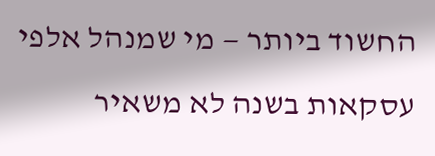החשוד ביותר — מי שמנהל אלפי עסקאות בשנה לא משאיר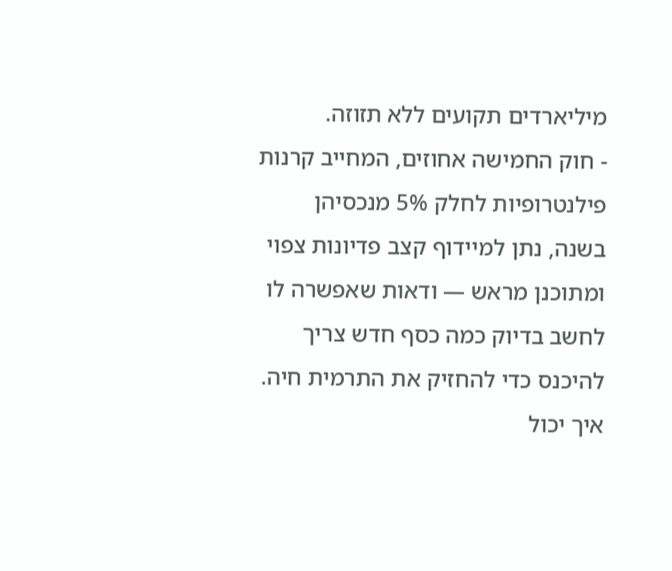מיליארדים תקועים ללא תזוזה.
- חוק החמישה אחוזים, המחייב קרנות פילנטרופיות לחלק 5% מנכסיהן בשנה, נתן למיידוף קצב פדיונות צפוי ומתוכנן מראש — ודאות שאפשרה לו לחשב בדיוק כמה כסף חדש צריך להיכנס כדי להחזיק את התרמית חיה.
איך יכול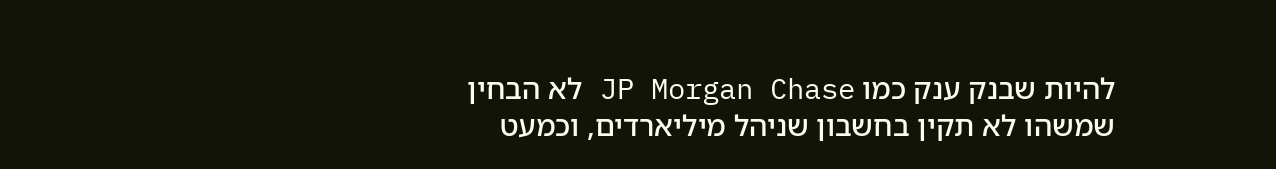להיות שבנק ענק כמו JP Morgan Chase לא הבחין שמשהו לא תקין בחשבון שניהל מיליארדים, וכמעט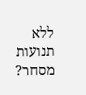ללא תנועות מסחר?